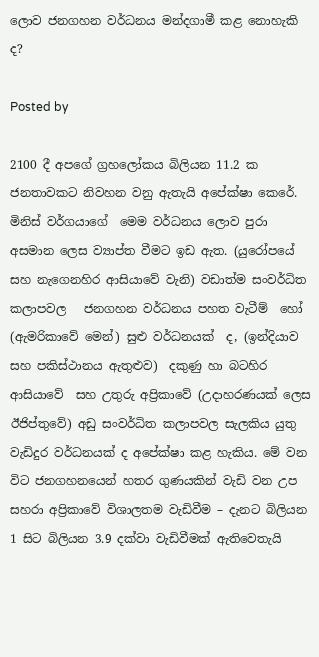ලොව ජනගහන වර්ධනය මන්දගාමී කළ නොහැකි ද?

Posted by

2100 දී අපගේ ග්‍රහලෝකය බිලියන 11.2 ක ජනතාවකට නිවහන වනු ඇතැයි අපේක්ෂා කෙරේ.  මිනිස් වර්ගයාගේ  මෙම වර්ධනය ලොව පුරා අසමාන ලෙස ව්‍යාප්ත වීමට ඉඩ ඇත. (යුරෝපයේ සහ නැගෙනහිර ආසියාවේ වැනි) වඩාත්ම සංවර්ධිත කලාපවල   ජනගහන වර්ධනය පහත වැටීම්  හෝ (ඇමරිකාවේ මෙන්) සුළු වර්ධනයක්  ද, (ඉන්දියාව සහ පකිස්ථානය ඇතුළුව)  දකුණු හා බටහිර ආසියාවේ  සහ උතුරු අප්‍රිකාවේ (උදාහරණයක් ලෙස ඊජිප්තුවේ) අඩු සංවර්ධිත කලාපවල සැලකිය යුතු වැඩිදුර වර්ධනයක් ද අපේක්ෂා කළ හැකිය. මේ වන විට ජනගහනයෙන් හතර ගුණයකින් වැඩි වන උප සහරා අප්‍රිකාවේ විශාලතම වැඩිවීම – දැනට බිලියන 1 සිට බිලියන 3.9 දක්වා වැඩිවීමක් ඇතිවෙතැයි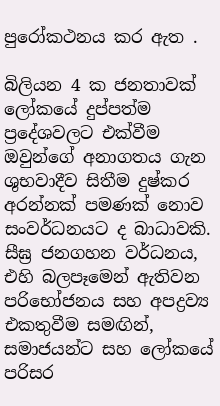පුරෝකථනය කර ඇත .

බිලියන 4 ක ජනතාවක් ලෝකයේ දුප්පත්ම ප්‍රදේශවලට එක්වීම ඔවුන්ගේ අනාගතය ගැන ශුභවාදීව සිතීම දුෂ්කර අරන්නක් පමණක් නොව සංවර්ධනයට ද බාධාවකි. සීඝ්‍ර ජනගහන වර්ධනය, එහි බලපෑමෙන් ඇතිවන  පරිභෝජනය සහ අපද්‍රව්‍ය එකතුවීම සමඟින්, සමාජයන්ට සහ ලෝකයේ පරිසර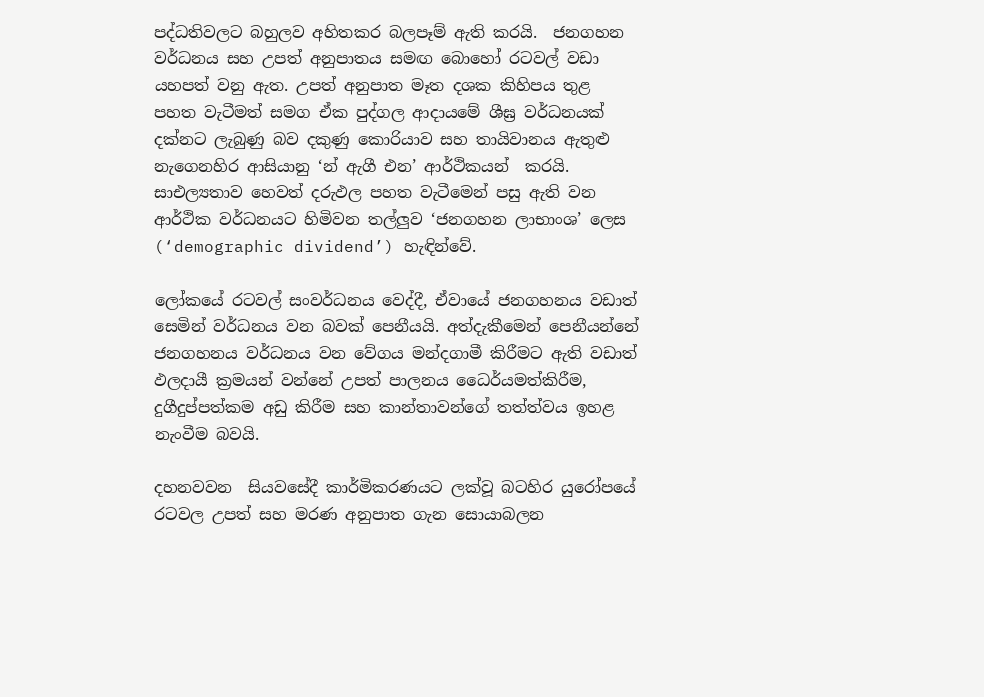පද්ධතිවලට බහුලව අහිතකර බලපෑම් ඇති කරයි.  ජනගහන වර්ධනය සහ උපත් අනුපාතය සමඟ බොහෝ රටවල් වඩා යහපත් වනු ඇත. උපත් අනුපාත මෑත දශක කිහිපය තුළ  පහත වැටීමත් සමග ඒක පුද්ගල ආදායමේ ශීඝ්‍ර වර්ධනයක් දක්නට ලැබුණු බව දකුණු කොරියාව සහ තායිවානය ඇතුළු නැගෙනහිර ආසියානු ‘න් ඇගී එන’ ආර්ථිකයන්  කරයි. සාඑල්‍යතාව හෙවත් දරුඵල පහත වැටීමෙන් පසු ඇති වන ආර්ථික වර්ධනයට හිමිවන තල්ලුව ‘ජනගහන ලාභාංශ’ ලෙස (‘demographic dividend’) හැඳින්වේ.

ලෝකයේ රටවල් සංවර්ධනය වෙද්දී, ඒවායේ ජනගහනය වඩාත් සෙමින් වර්ධනය වන බවක් පෙනීයයි. අත්දැකීමෙන් පෙනීයන්නේ ජනගහනය වර්ධනය වන වේගය මන්දගාමී කිරීමට ඇති වඩාත් ඵලදායී ක්‍රමයන් වන්නේ උපත් පාලනය ධෛර්යමත්කිරීම, දුගීදුප්පත්කම අඩු කිරීම සහ කාන්තාවන්ගේ තත්ත්වය ඉහළ නැංවීම බවයි.

දහනවවන  සියවසේදී කාර්මිකරණයට ලක්වූ බටහිර යුරෝපයේ රටවල උපත් සහ මරණ අනුපාත ගැන සොයාබලන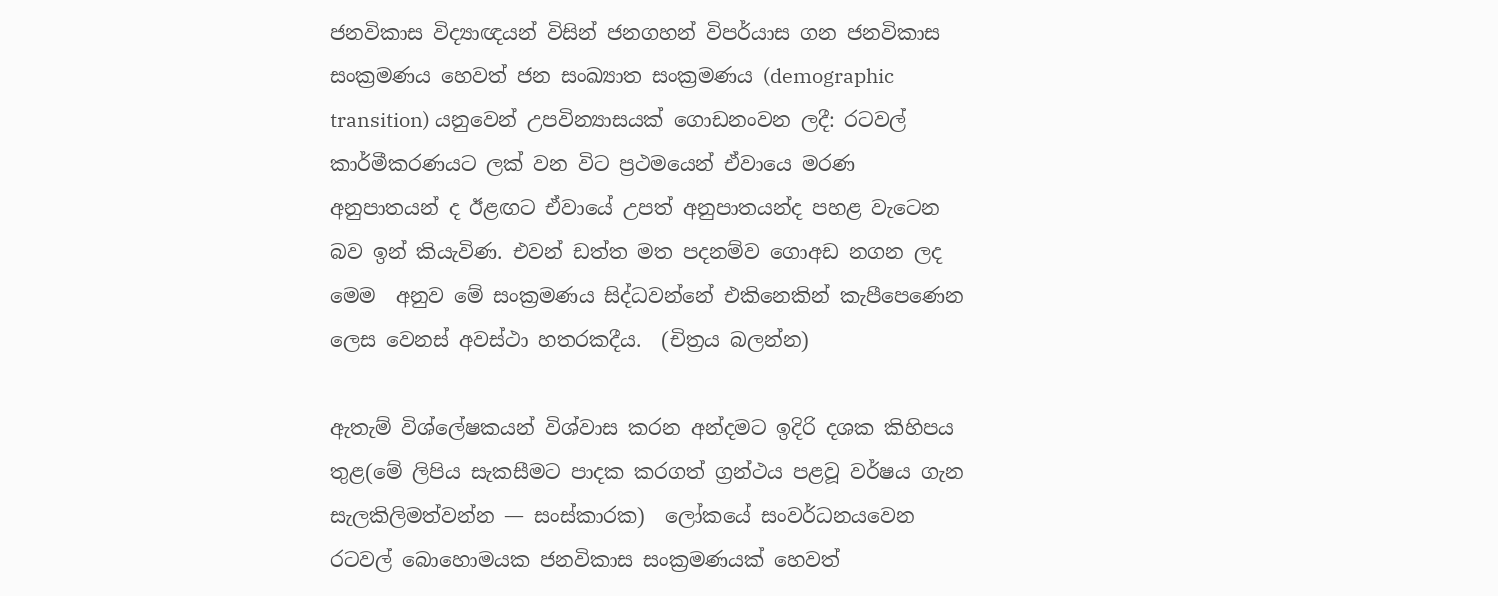ජනවිකාස විද්‍යාඥයන් විසින් ජනගහන් විපර්යාස ගන ජනවිකාස සංක්‍රමණය හෙවත් ජන සංඛ්‍යාත සංක්‍රමණය (demographic transition) යනුවෙන් උපවින්‍යාසයක් ගොඩනංවන ලදී: රටවල් කාර්මීකරණයට ලක් වන විට ප්‍රථමයෙන් ඒවායෙ මරණ අනුපාතයන් ද ඊළඟට ඒවායේ උපත් අනුපාතයන්ද පහළ වැටෙන බව ඉන් කියැවිණ. එවන් ඩත්ත මත පදනම්ව ගොඅඩ නගන ලද මෙම  අනුව මේ සංක්‍රමණය සිද්ධවන්නේ එකිනෙකින් කැපීපෙණෙන ලෙස වෙනස් අවස්ථා හතරකදීය.  (චිත්‍රය බලන්න)

ඇතැම් විශ්ලේෂකයන් විශ්වාස කරන අන්දමට ඉදිරි දශක කිහිපය තුළ(මේ ලිපිය සැකසීමට පාදක කරගත් ග්‍රන්ථය පළවූ වර්ෂය ගැන සැලකිලිමත්වන්න — සංස්කාරක)  ලෝකයේ සංවර්ධනයවෙන රටවල් බොහොමයක ජනවිකාස සංක්‍රමණයක් හෙවත්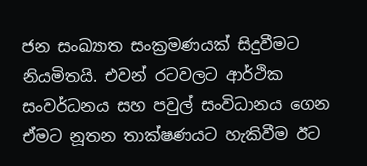ජන සංඛ්‍යාත සංක්‍රමණයක් සිදුවීමට නියමිතයි. එවන් රටවලට ආර්ථික සංවර්ධනය සහ පවුල් සංවිධානය ගෙන ඒමට නූතන තාක්ෂණයට හැකිවීම ඊට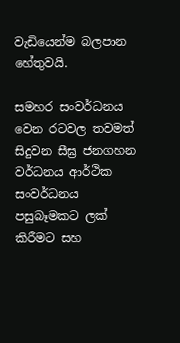වැඩියෙන්ම බලපාන හේතුවයි.

සමහර සංවර්ධනය වෙන රටවල තවමත් සිදුවන සීඝ්‍ර ජනගහන වර්ධනය ආර්ථික සංවර්ධනය පසුබෑමකට ලක් කිරීමට සහ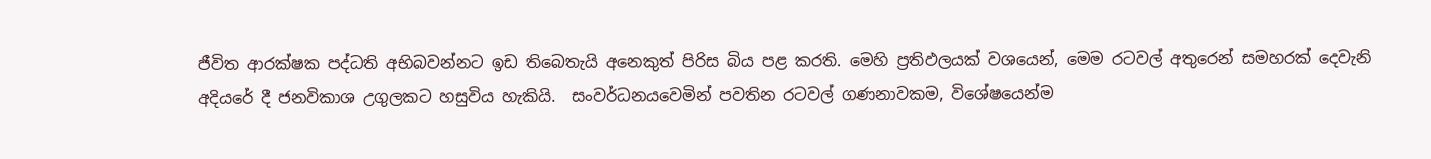ජීවිත ආරක්ෂක පද්ධති අභිබවන්නට ඉඩ තිබෙතැයි අනෙකුත් පිරිස බිය පළ කරති. මෙහි ප්‍රතිඵලයක් වශයෙන්, මෙම රටවල් අතුරෙන් සමහරක් දෙවැනි අදියරේ දී ජනවිකාශ උගුලකට හසුවිය හැකියි.  සංවර්ධනයවෙමින් පවතින රටවල් ගණනාවකම, විශේෂයෙන්ම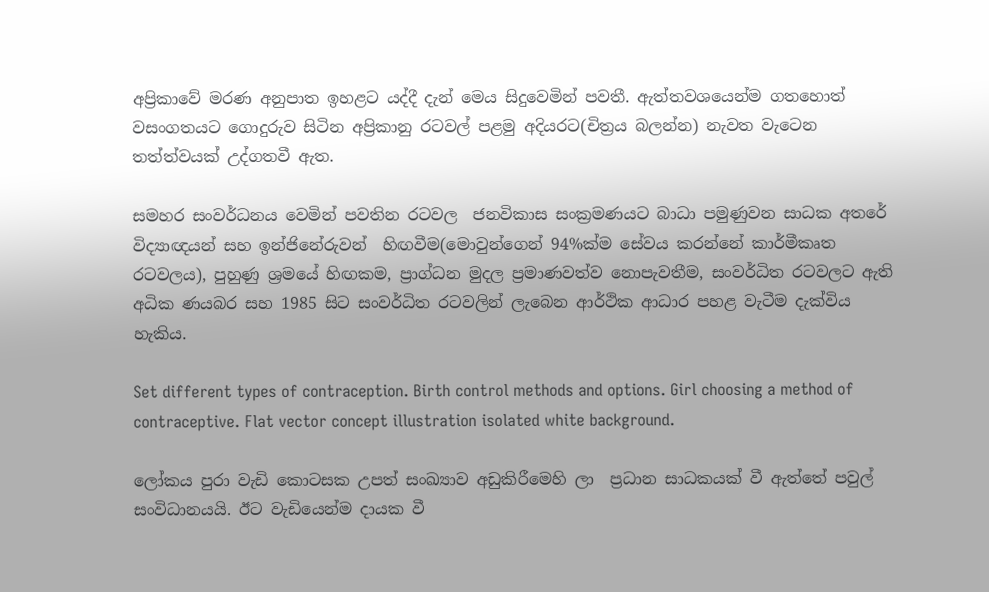අප්‍රිකාවේ මරණ අනුපාත ඉහළට යද්දී දැන් මෙය සිදුවෙමින් පවතී. ඇත්තවශයෙන්ම ගතහොත් වසංගතයට ගොදුරුව සිටින අප්‍රිකානු රටවල් පළමු අදියරට(චිත්‍රය බලන්න) නැවත වැටෙන තත්ත්වයක් උද්ගතවී ඇත.

සමහර සංවර්ධනය වෙමින් පවතින රටවල  ජනවිකාස සංක්‍රමණයට බාධා පමුණුවන සාධක අතරේ විද්‍යාඥයන් සහ ඉන්ජිනේරුවන්  හිඟවීම(මොවුන්ගෙන් 94%ක්ම සේවය කරන්නේ කාර්මීකෘත රටවලය), පුහුණු ශ්‍රමයේ හිඟකම, ප්‍රාග්ධන මුදල ප්‍රමාණවත්ව නොපැවතීම, සංවර්ධිත රටවලට ඇති  අධික ණයබර සහ 1985 සිට සංවර්ධිත රටවලින් ලැබෙන ආර්ථික ආධාර පහළ වැටීම දැක්විය හැකිය.

Set different types of contraception. Birth control methods and options. Girl choosing a method of contraceptive. Flat vector concept illustration isolated white background.

ලෝකය පුරා වැඩි කොටසක උපත් සංඛ්‍යාව අඩුකිරීමෙහි ලා  ප්‍රධාන සාධකයක් වී ඇත්තේ පවුල් සංවිධානයයි. ඊට වැඩියෙන්ම දායක වී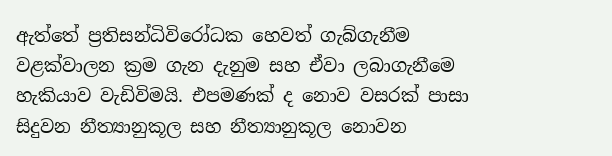ඇත්තේ ප්‍රතිසන්ධිවිරෝධක හෙවත් ගැබ්ගැනීම වළක්වාලන ක්‍රම ගැන දැනුම සහ ඒවා ලබාගැනීමෙ හැකියාව වැඩිවිමයි. එපමණක් ද නොව වසරක් පාසා සිදුවන නීත්‍යානුකූල සහ නීත්‍යානුකූල නොවන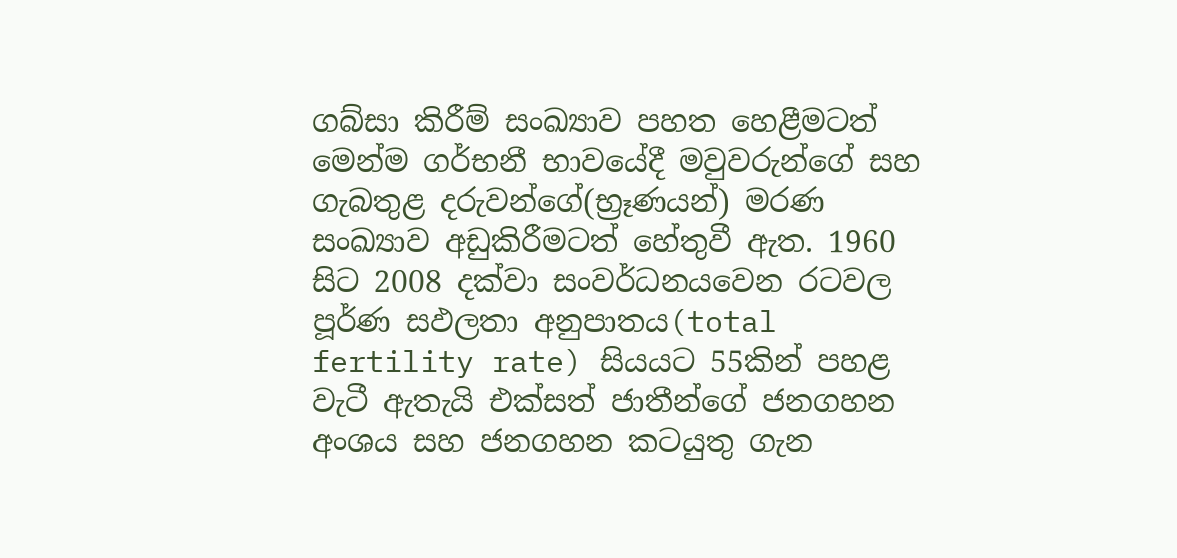ගබ්සා කිරීම් සංඛ්‍යාව පහත හෙළීමටත් මෙන්ම ගර්භනී භාවයේදී මවුවරුන්ගේ සහ ගැබතුළ දරුවන්ගේ(භ්‍රෑණයන්) මරණ සංඛ්‍යාව අඩුකිරීමටත් හේතුවී ඇත. 1960 සිට 2008 දක්වා සංවර්ධනයවෙන රටවල  පූර්ණ සඵලතා අනුපාතය(total fertility rate) සියයට 55කින් පහළ වැටී ඇතැයි එක්සත් ජාතීන්ගේ ජනගහන අංශය සහ ජනගහන කටයුතු ගැන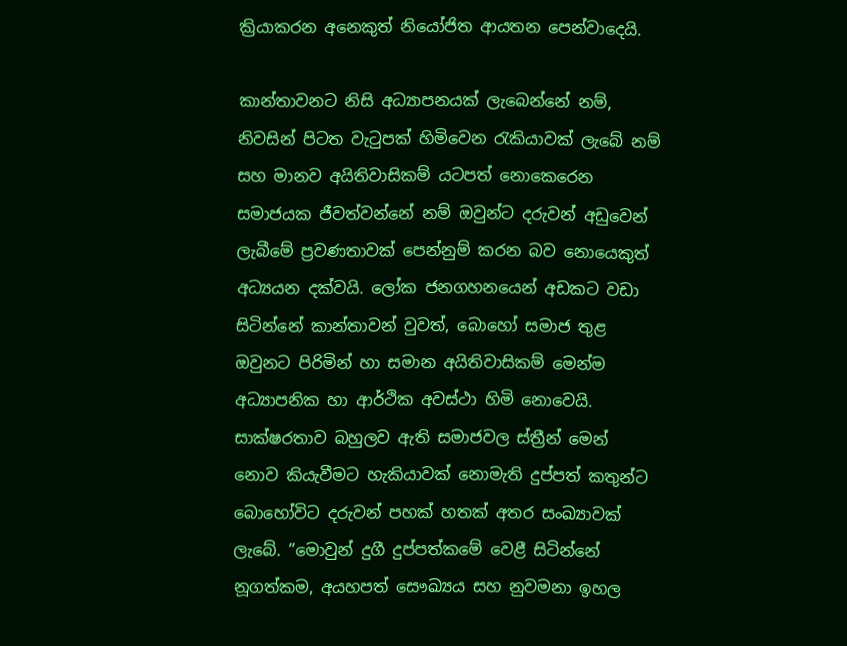ක්‍රියාකරන අනෙකුත් නියෝජිත ආයතන පෙන්වාදෙයි.

කාන්තාවනට නිසි අධ්‍යාපනයක් ලැබෙන්නේ නම්, නිවසින් පිටත වැටුපක් හිමිවෙන රැකියාවක් ලැබේ නම් සහ මානව අයිතිවාසිකම් යටපත් නොකෙරෙන සමාජයක ජීවත්වන්නේ නම් ඔවුන්ට දරුවන් අඩුවෙන් ලැබීමේ ප්‍රවණතාවක් පෙන්නුම් කරන බව නොයෙකුත් අධ්‍යයන දක්වයි. ලෝක ජනගහනයෙන් අඩකට වඩා සිටින්නේ කාන්තාවන් වුවත්, බොහෝ සමාජ තුළ ඔවුනට පිරිමින් හා සමාන අයිතිවාසිකම් මෙන්ම අධ්‍යාපනික හා ආර්ථික අවස්ථා හිමි නොවෙයි. සාක්ෂරතාව බහුලව ඇති සමාජවල ස්ත්‍රීන් මෙන් නොව කියැවීමට හැකියාවක් නොමැති දුප්පත් කතුන්ට බොහෝවිට දරුවන් පහක් හතක් අතර සංඛ්‍යාවක් ලැබේ. ”මොවුන් දුගී දුප්පත්කමේ වෙළී සිටින්නේ නූගත්කම, අයහපත් සෞඛ්‍යය සහ නුවමනා ඉහල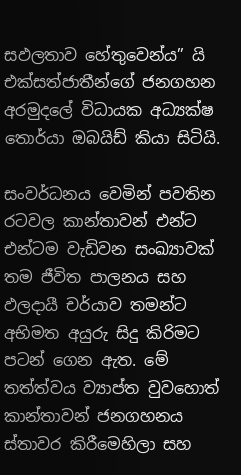සඵලතාව හේතුවෙන්ය” යි එක්සත්ජාතීන්ගේ ජනගහන අරමුදලේ විධායක අධ්‍යක්ෂ තොර්යා ඔබයිඩ් කියා සිටියි.

සංවර්ධනය වෙමින් පවතින රටවල කාන්තාවන් එන්ට එන්ටම වැඩිවන සංඛ්‍යාවක් තම ජීවිත පාලනය සහ ඵලදායී චර්යාව තමන්ට අභිමත අයුරු සිදු කිරිමට පටන් ගෙන ඇත. මේ තත්ත්වය ව්‍යාප්ත වුවහොත් කාන්තාවන් ජනගහනය ස්තාවර කිරීමෙහිලා සහ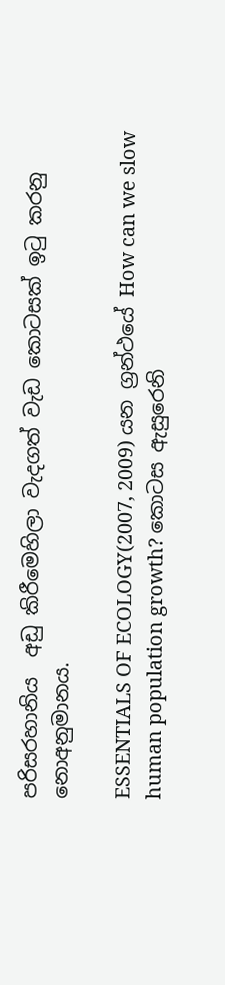පරිසරහානිය  අඩු කිරීමෙහිලා වැදගත් වැඩ කොටසක් ඉටු කරනු නොඅනුමානය.

ESSENTIALS OF ECOLOGY(2007, 2009) යන ග්‍රන්ථයේ How can we slow human population growth? කොටස ඇසුරෙනි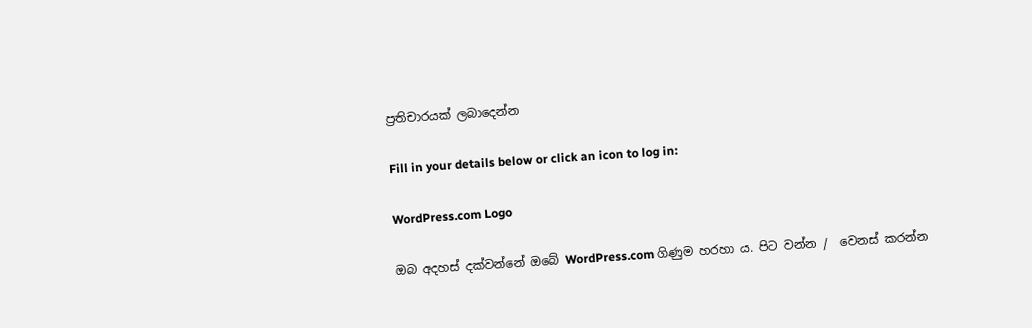ප්‍රතිචාරයක් ලබාදෙන්න

Fill in your details below or click an icon to log in:

WordPress.com Logo

ඔබ අදහස් දක්වන්නේ ඔබේ WordPress.com ගිණුම හරහා ය. පිට වන්න /  වෙනස් කරන්න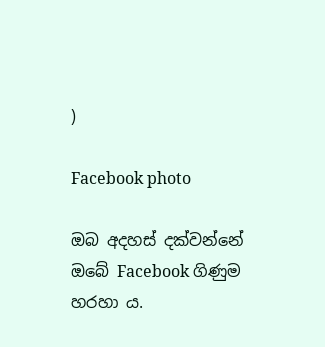)

Facebook photo

ඔබ අදහස් දක්වන්නේ ඔබේ Facebook ගිණුම හරහා ය.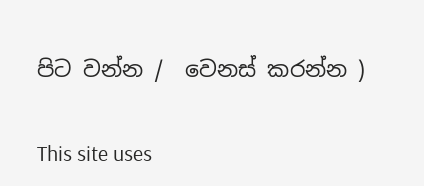පිට වන්න /  වෙනස් කරන්න )

This site uses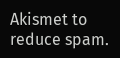Akismet to reduce spam.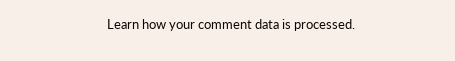Learn how your comment data is processed.